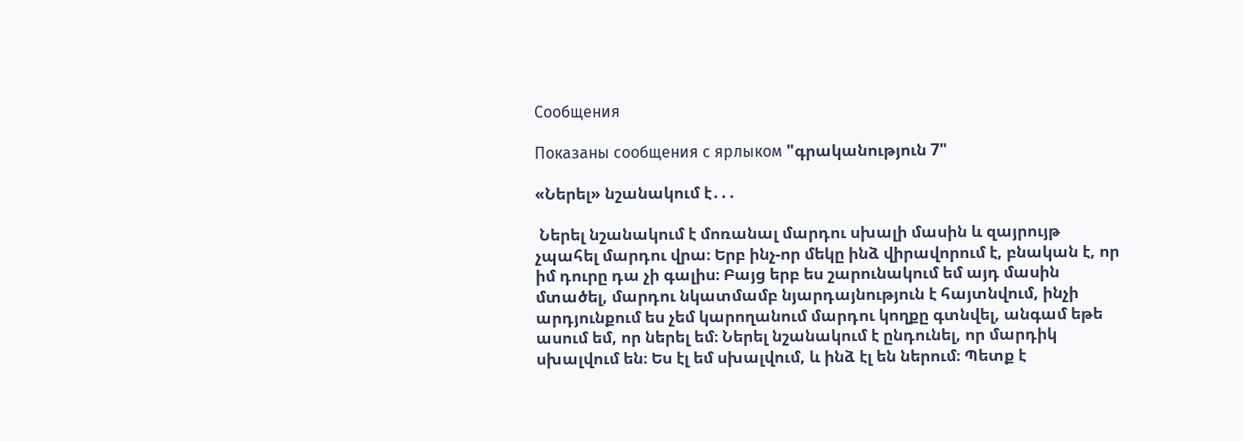Сообщения

Показаны сообщения с ярлыком "գրականություն 7"

«Ներել» նշանակում է․․․

 Ներել նշանակում է մոռանալ մարդու սխալի մասին և զայրույթ չպահել մարդու վրա։ Երբ ինչ-որ մեկը ինձ վիրավորում է, բնական է, որ իմ դուրը դա չի գալիս։ Բայց երբ ես շարունակում եմ այդ մասին մտածել, մարդու նկատմամբ նյարդայնություն է հայտնվում, ինչի արդյունքում ես չեմ կարողանում մարդու կողքը գտնվել, անգամ եթե ասում եմ, որ ներել եմ։ Ներել նշանակում է ընդունել, որ մարդիկ սխալվում են։ Ես էլ եմ սխալվում, և ինձ էլ են ներում։ Պետք է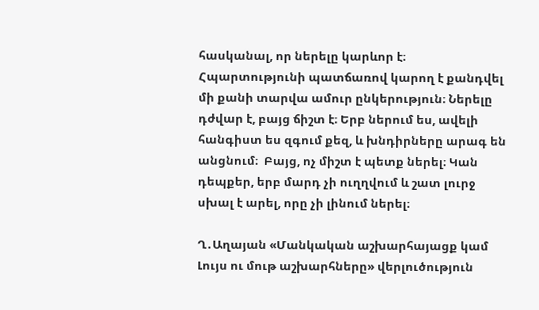հասկանալ, որ ներելը կարևոր է։ Հպարտությունի պատճառով կարող է քանդվել մի քանի տարվա ամուր ընկերություն։ Ներելը դժվար է, բայց ճիշտ է։ Երբ ներում ես, ավելի հանգիստ ես զգում քեզ, և խնդիրները արագ են անցնում։  Բայց, ոչ միշտ է պետք ներել։ Կան դեպքեր, երբ մարդ չի ուղղվում և շատ լուրջ սխալ է արել, որը չի լինում ներել։

Ղ․Աղայան «Մանկական աշխարհայացք կամ Լույս ու մութ աշխարհները» վերլուծություն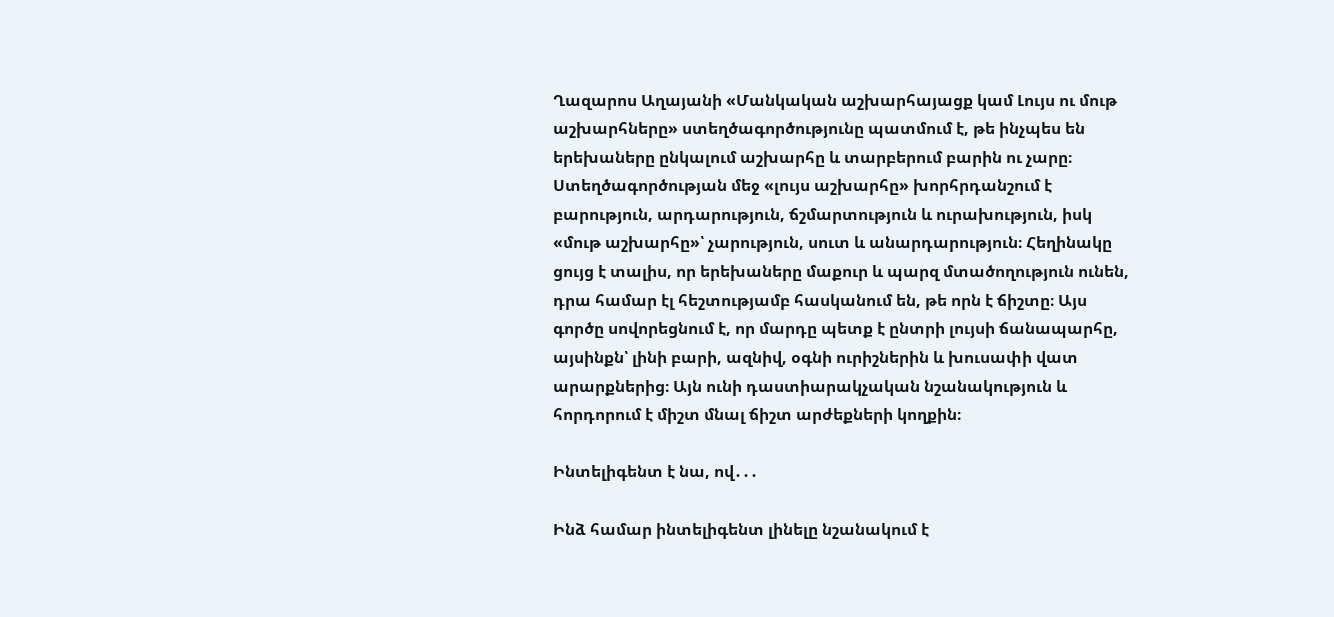Ղազարոս Աղայանի «Մանկական աշխարհայացք կամ Լույս ու մութ աշխարհները» ստեղծագործությունը պատմում է, թե ինչպես են երեխաները ընկալում աշխարհը և տարբերում բարին ու չարը։ Ստեղծագործության մեջ «լույս աշխարհը» խորհրդանշում է բարություն, արդարություն, ճշմարտություն և ուրախություն, իսկ «մութ աշխարհը»՝ չարություն, սուտ և անարդարություն։ Հեղինակը ցույց է տալիս, որ երեխաները մաքուր և պարզ մտածողություն ունեն, դրա համար էլ հեշտությամբ հասկանում են, թե որն է ճիշտը։ Այս գործը սովորեցնում է, որ մարդը պետք է ընտրի լույսի ճանապարհը, այսինքն՝ լինի բարի, ազնիվ, օգնի ուրիշներին և խուսափի վատ արարքներից։ Այն ունի դաստիարակչական նշանակություն և հորդորում է միշտ մնալ ճիշտ արժեքների կողքին։

Ինտելիգենտ է նա, ով․․․

Ինձ համար ինտելիգենտ լինելը նշանակում է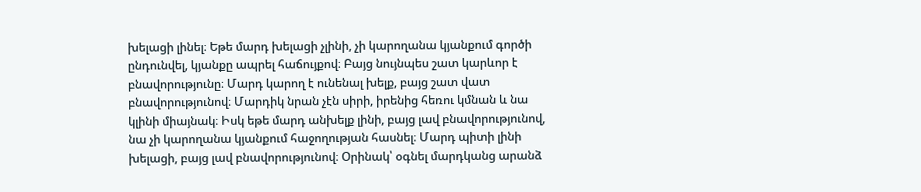խելացի լինել։ Եթե մարդ խելացի չլինի, չի կարողանա կյանքում գործի ընդունվել, կյանքը ապրել հաճույքով։ Բայց նույնպես շատ կարևոր է բնավորությունը։ Մարդ կարող է ունենալ խելք, բայց շատ վատ բնավորությունով։ Մարդիկ նրան չէն սիրի, իրենից հեռու կմնան և նա կլինի միայնակ։ Իսկ եթե մարդ անխելք լինի, բայց լավ բնավորությունով, նա չի կարողանա կյանքում հաջողության հասնել։ Մարդ պիտի լինի խելացի, բայց լավ բնավորությունով։ Օրինակ՝ օգնել մարդկանց արանձ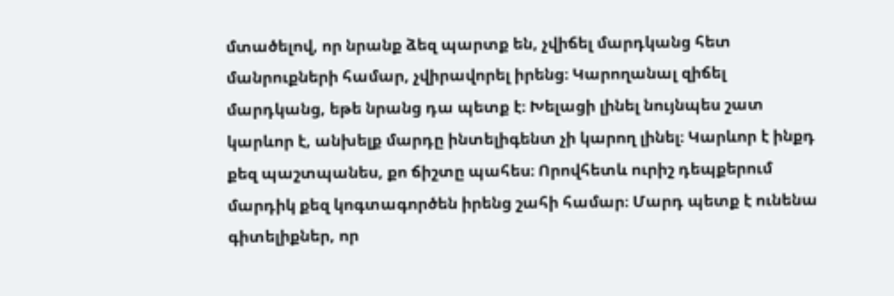մտածելով, որ նրանք ձեզ պարտք են, չվիճել մարդկանց հետ մանրուքների համար, չվիրավորել իրենց։ Կարողանալ զիճել մարդկանց, եթե նրանց դա պետք է։ Խելացի լինել նույնպես շատ կարևոր է, անխելք մարդը ինտելիգենտ չի կարող լինել։ Կարևոր է ինքդ քեզ պաշտպանես, քո ճիշտը պահես։ Որովհետև ուրիշ դեպքերում մարդիկ քեզ կոգտագործեն իրենց շահի համար։ Մարդ պետք է ունենա գիտելիքներ, որ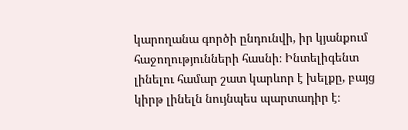կարողանա գործի ընդունվի, իր կյանքում հաջողությունների հասնի։ Ինտելիգենտ լինելու համար շատ կարևոր է խելքը, բայց կիրթ լինելն նույնպես պարտադիր է։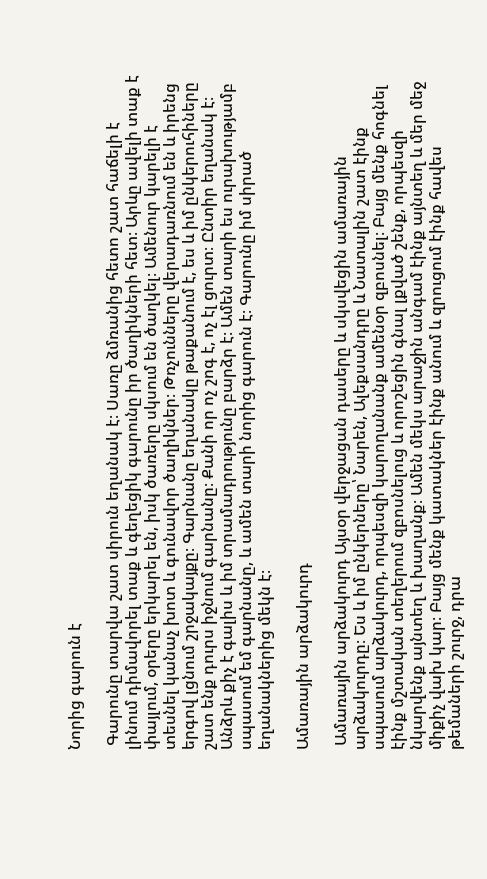Նորից գարուն է

 Գարունը տարվա շատ սիրուն եղանակ է։ Սառը ձմռանից հետո շատ հաճելի է լինում դիմավորել տաք և գեղեցիկ գարունը իր ծաղիկների հետ։ Արևը ավելի տաք է փայլում, օրերը երկարել են, իսկ ծառերը սկսում են ծաղկել։ Ամենուր կարելի է տեսնել կանաչ խոտ և գունավոր ծաղիկներ։ Թռչունները վերադառնում են և իրենց երգով լցնում շրջակայքը։ Գարնանը եղանակը թաքանում է, ես և իմ ընկերուհիները շատ ենք դուրս իջնում գարնանը։ Քանի որ ոչ շոգ է, ոչ էլ ցուրտ։ Ընտիր եղանակ է։ Անձրև քիչ է գալիս և իմ տրամադրությունը բարձր է։ Ամեն տարի ես ուրախությամբ սպասում եմ գարնանը, և ամեն տարի նորից գարուն է։ Գարունը իմ սիրած եղանակներից մեկն է։

Ամառային արձակուրդ

 Ամառային արձակուրդ Այսօր վերջացան դասերը և սկսվեցին ամառային արձակուրդը։ Ես և իմ ընկերները՝ Նարեն, Ալեքսանդրը և Նատալին շատ էինք սպասում արձակուրդ, որպեսզի կարողանանք ամենօր զբոսնել։ Բայց մենք հոգնել էինք մշտական տեղերում զբոսնելուց և որոշեցին գնալ լքված շենք, որպեսզի նկարվենք այնտեղ և խաղանք։ Ամեն մեկս արաջին անգամ էինք այնտեղ և մեր մեջ միքիչ վախ կար։ Բայց մենք կատակներ էինք անում և զրուցում էինք հավես թեմաների շուրջ, դրա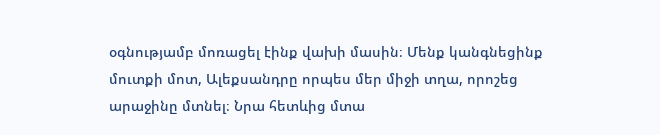օգնությամբ մոռացել էինք վախի մասին։ Մենք կանգնեցինք մուտքի մոտ, Ալեքսանդրը որպես մեր միջի տղա, որոշեց արաջինը մտնել։ Նրա հետևից մտա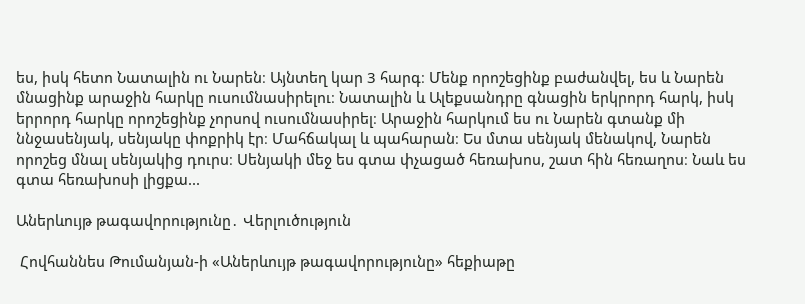ես, իսկ հետո Նատալին ու Նարեն։ Այնտեղ կար 3 հարգ։ Մենք որոշեցինք բաժանվել, ես և Նարեն մնացինք արաջին հարկը ուսումնասիրելու։ Նատալին և Ալեքսանդրը գնացին երկրորդ հարկ, իսկ երրորդ հարկը որոշեցինք չորսով ուսումնասիրել։ Արաջին հարկում ես ու Նարեն գտանք մի ննջասենյակ, սենյակը փոքրիկ էր։ Մահճակալ և պահարան։ Ես մտա սենյակ մենակով, Նարեն որոշեց մնալ սենյակից դուրս։ Սենյակի մեջ ես գտա փչացած հեռախոս, շատ հին հեռաղոս։ Նաև ես գտա հեռախոսի լիցքա...

Աներևույթ թագավորությունը․ Վերլուծություն

 Հովհաննես Թումանյան-ի «Աներևույթ թագավորությունը» հեքիաթը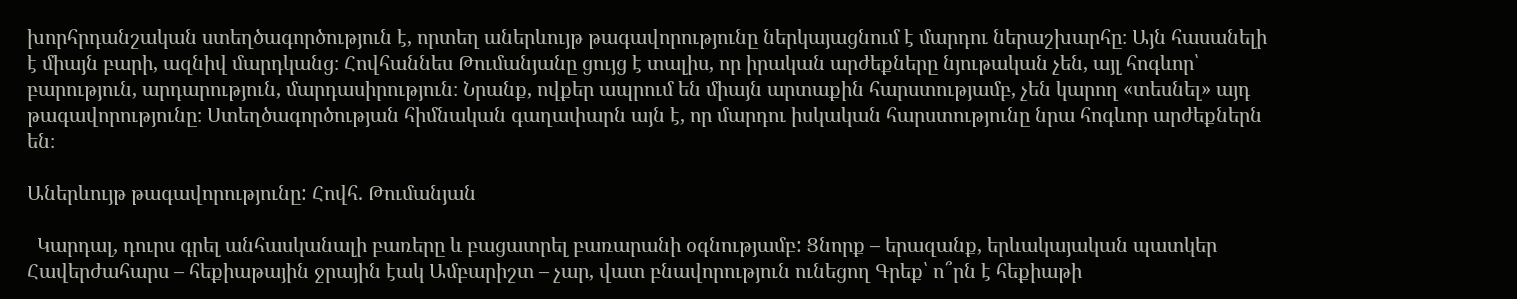խորհրդանշական ստեղծագործություն է, որտեղ աներևույթ թագավորությունը ներկայացնում է մարդու ներաշխարհը։ Այն հասանելի է միայն բարի, ազնիվ մարդկանց։ Հովհաննես Թումանյանը ցույց է տալիս, որ իրական արժեքները նյութական չեն, այլ հոգևոր՝ բարություն, արդարություն, մարդասիրություն։ Նրանք, ովքեր ապրում են միայն արտաքին հարստությամբ, չեն կարող «տեսնել» այդ թագավորությունը։ Ստեղծագործության հիմնական գաղափարն այն է, որ մարդու իսկական հարստությունը նրա հոգևոր արժեքներն են։

Աներևույթ թագավորությունը: Հովհ. Թումանյան

  Կարդալ, դուրս գրել անհասկանալի բառերը և բացատրել բառարանի օգնությամբ: Ցնորք – երազանք, երևակայական պատկեր Հավերժահարս – հեքիաթային ջրային էակ Ամբարիշտ – չար, վատ բնավորություն ունեցող Գրեք՝ ո՞րն է հեքիաթի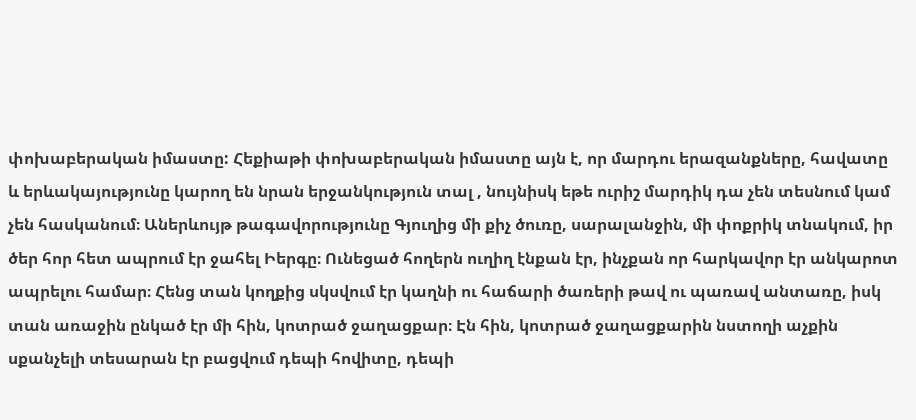փոխաբերական իմաստը: Հեքիաթի փոխաբերական իմաստը այն է, որ մարդու երազանքները, հավատը և երևակայությունը կարող են նրան երջանկություն տալ , նույնիսկ եթե ուրիշ մարդիկ դա չեն տեսնում կամ չեն հասկանում։ Աներևույթ թագավորությունը Գյուղից մի քիչ ծուռը, սարալանջին, մի փոքրիկ տնակում, իր ծեր հոր հետ ապրում էր ջահել Իերգը։ Ունեցած հողերն ուղիղ էնքան էր, ինչքան որ հարկավոր էր անկարոտ ապրելու համար։ Հենց տան կողքից սկսվում էր կաղնի ու հաճարի ծառերի թավ ու պառավ անտառը, իսկ տան առաջին ընկած էր մի հին, կոտրած ջաղացքար։ Էն հին, կոտրած ջաղացքարին նստողի աչքին սքանչելի տեսարան էր բացվում դեպի հովիտը, դեպի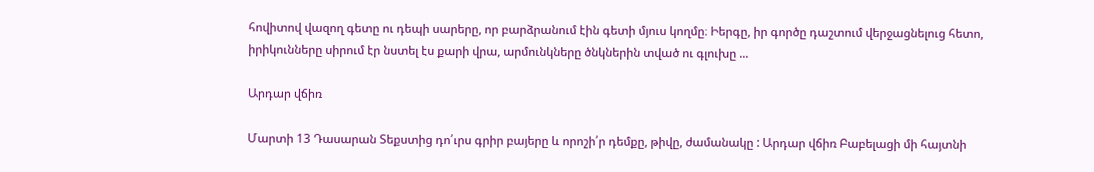հովիտով վազող գետը ու դեպի սարերը, որ բարձրանում էին գետի մյուս կողմը։ Իերգը, իր գործը դաշտում վերջացնելուց հետո, իրիկունները սիրում էր նստել էս քարի վրա, արմունկները ծնկներին տված ու գլուխը ...

Արդար վճիռ

Մարտի 13 Դասարան Տեքստից դո՛ւրս գրիր բայերը և որոշի՛ր դեմքը, թիվը, ժամանակը : Արդար վճիռ Բաբելացի մի հայտնի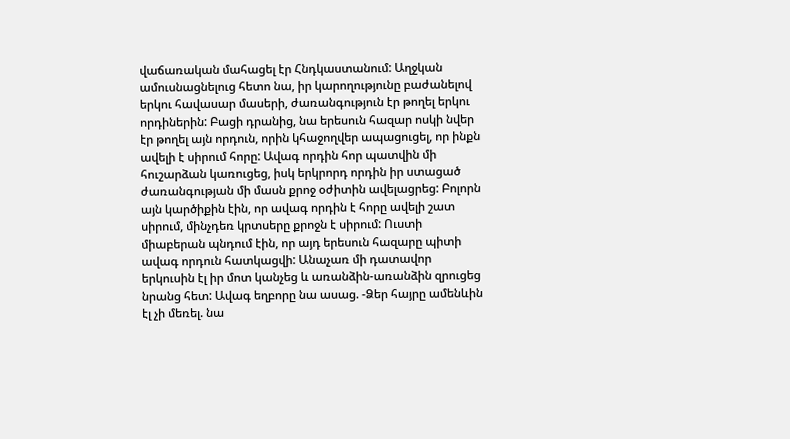վաճառական մահացել էր Հնդկաստանում: Աղջկան ամուսնացնելուց հետո նա, իր կարողությունը բաժանելով երկու հավասար մասերի, ժառանգություն էր թողել երկու որդիներին: Բացի դրանից, նա երեսուն հազար ոսկի նվեր էր թողել այն որդուն, որին կհաջողվեր ապացուցել, որ ինքն ավելի է սիրում հորը: Ավագ որդին հոր պատվին մի հուշարձան կառուցեց, իսկ երկրորդ որդին իր ստացած ժառանգության մի մասն քրոջ օժիտին ավելացրեց: Բոլորն այն կարծիքին էին, որ ավագ որդին է հորը ավելի շատ սիրում, մինչդեռ կրտսերը քրոջն է սիրում: Ուստի միաբերան պնդում էին, որ այդ երեսուն հազարը պիտի ավագ որդուն հատկացվի: Անաչառ մի դատավոր երկուսին էլ իր մոտ կանչեց և առանձին-առանձին զրուցեց նրանց հետ: Ավագ եղբորը նա ասաց. -Ձեր հայրը ամենևին էլ չի մեռել. նա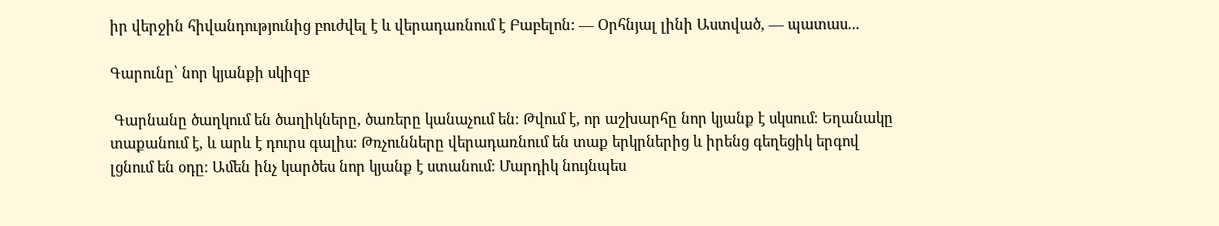իր վերջին հիվանդությունից բուժվել է և վերադառնում է Բաբելոն: — Օրհնյալ լինի Աստված, — պատաս...

Գարունը՝ նոր կյանքի սկիզբ

 Գարնանը ծաղկում են ծաղիկները, ծառերը կանաչում են։ Թվում է, որ աշխարհը նոր կյանք է սկսում։ Եղանակը տաքանում է, և արև է դուրս գալիս։ Թռչունները վերադառնում են տաք երկրներից և իրենց գեղեցիկ երգով լցնում են օդը։ Ամեն ինչ կարծես նոր կյանք է ստանում։ Մարդիկ նույնպես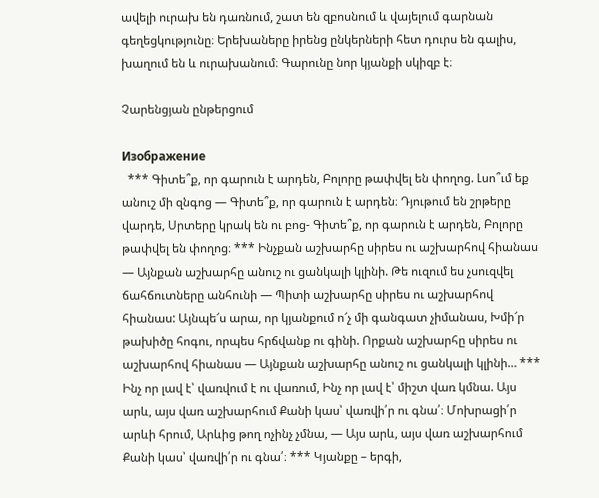ավելի ուրախ են դառնում, շատ են զբոսնում և վայելում գարնան գեղեցկությունը։ Երեխաները իրենց ընկերների հետ դուրս են գալիս, խաղում են և ուրախանում։ Գարունը նոր կյանքի սկիզբ է։

Չարենցյան ընթերցում

Изображение
  *** Գիտե՞ք, որ գարուն է արդեն, Բոլորը թափվել են փողոց. Լսո՞ւմ եք անուշ մի զնգոց — Գիտե՞ք, որ գարուն է արդեն։ Դյութում են շրթերը վարդե, Սրտերը կրակ են ու բոց- Գիտե՞ք, որ գարուն է արդեն, Բոլորը թափվել են փողոց։ *** Ինչքան աշխարհը սիրես ու աշխարհով հիանաս — Այնքան աշխարհը անուշ ու ցանկալի կլինի. Թե ուզում ես չսուզվել ճահճուտները անհունի — Պիտի աշխարհը սիրես ու աշխարհով հիանաս: Այնպե՜ս արա, որ կյանքում ո՜չ մի գանգատ չիմանաս, Խմի՜ր թախիծը հոգու, որպես հրճվանք ու գինի. Որքան աշխարհը սիրես ու աշխարհով հիանաս — Այնքան աշխարհը անուշ ու ցանկալի կլինի… *** Ինչ որ լավ է՝ վառվում է ու վառում, Ինչ որ լավ է՝ միշտ վառ կմնա. Այս արև, այս վառ աշխարհում Քանի կաս՝ վառվի՛ր ու գնա՛։ Մոխրացի՛ր արևի հրում, Արևից թող ոչինչ չմնա, — Այս արև, այս վառ աշխարհում Քանի կաս՝ վառվի՛ր ու գնա՛։ *** Կյանքը – երգի,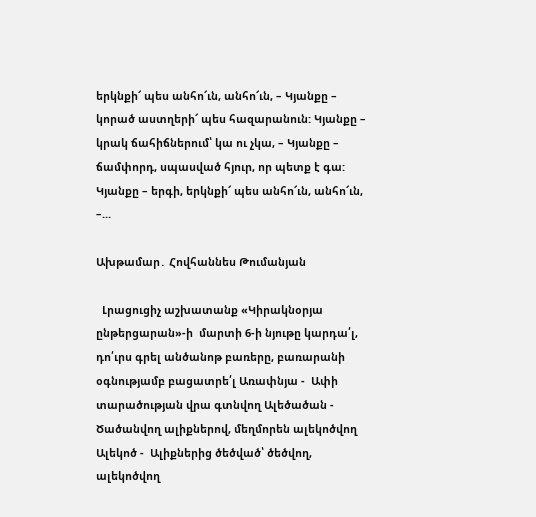երկնքի՜ պես անհո՜ւն, անհո՜ւն, – Կյանքը – կորած աստղերի՜ պես հազարանուն: Կյանքը – կրակ ճահիճներում՝ կա ու չկա, – Կյանքը – ճամփորդ, սպասված հյուր, որ պետք է գա: Կյանքը – երգի, երկնքի՜ պես անհո՜ւն, անհո՜ւն, –...

Ախթամար․ Հովհաննես Թումանյան

  Լրացուցիչ աշխատանք «Կիրակնօրյա ընթերցարան»-ի  մարտի 6-ի նյութը կարդա՛լ, դո՛ւրս գրել անծանոթ բառերը, բառարանի օգնությամբ բացատրե՛լ Առափնյա -  Ափի տարածության վրա գտնվող Ալեծածան -  Ծածանվող ալիքներով, մեղմորեն ալեկոծվող Ալեկոծ -  Ալիքներից ծեծված՝ ծեծվող, ալեկոծվող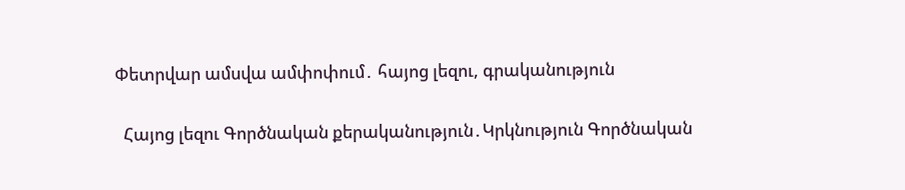Փետրվար ամսվա ամփոփում․ հայոց լեզու, գրականություն

  Հայոց լեզու Գործնական քերականություն․Կրկնություն Գործնական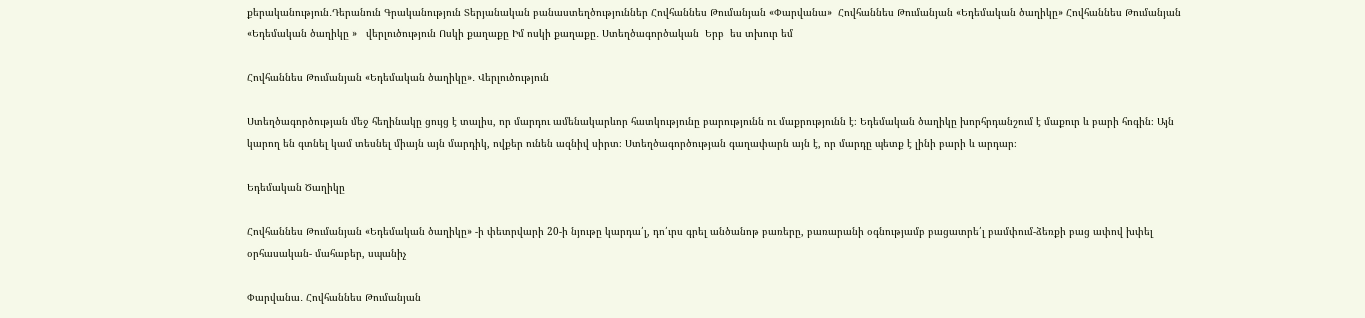քերականություն․Դերանուն Գրականություն Տերյանական բանաստեղծություններ Հովհաննես Թումանյան «Փարվանա»  Հովհաննես Թումանյան «Եդեմական ծաղիկը» Հովհաննես Թումանյան «Եդեմական ծաղիկը »   վերլուծություն Ոսկի քաղաքը Իմ ոսկի քաղաքը․ Ստեղծագործական  Երբ  ես տխուր եմ

Հովհաննես Թումանյան «Եդեմական ծաղիկը»․ Վերլուծություն

Ստեղծագործության մեջ հեղինակը ցույց է տալիս, որ մարդու ամենակարևոր հատկությունը բարությունն ու մաքրությունն է։ Եդեմական ծաղիկը խորհրդանշում է մաքուր և բարի հոգին։ Այն կարող են գտնել կամ տեսնել միայն այն մարդիկ, ովքեր ունեն ազնիվ սիրտ։ Ստեղծագործության գաղափարն այն է, որ մարդը պետք է լինի բարի և արդար։

Եդեմական Ծաղիկը

Հովհաննես Թումանյան «Եդեմական ծաղիկը» -ի փետրվարի 20-ի նյութը կարդա՛լ, դո՛ւրս գրել անծանոթ բառերը, բառարանի օգնությամբ բացատրե՛լ բամփում-ձեռքի բաց ափով խփել օրհասական- մահաբեր, սպանիչ

Փարվանա․ Հովհաննես Թումանյան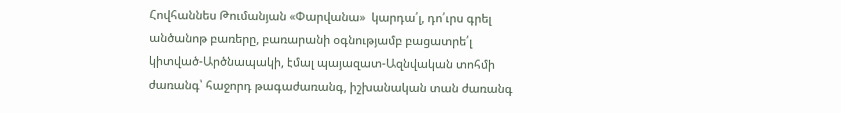Հովհաննես Թումանյան «Փարվանա»  կարդա՛լ, դո՛ւրս գրել անծանոթ բառերը, բառարանի օգնությամբ բացատրե՛լ կիտված-Արծնապակի, էմալ պայազատ-Ազնվական տոհմի ժառանգ՝ հաջորդ թագաժառանգ, իշխանական տան ժառանգ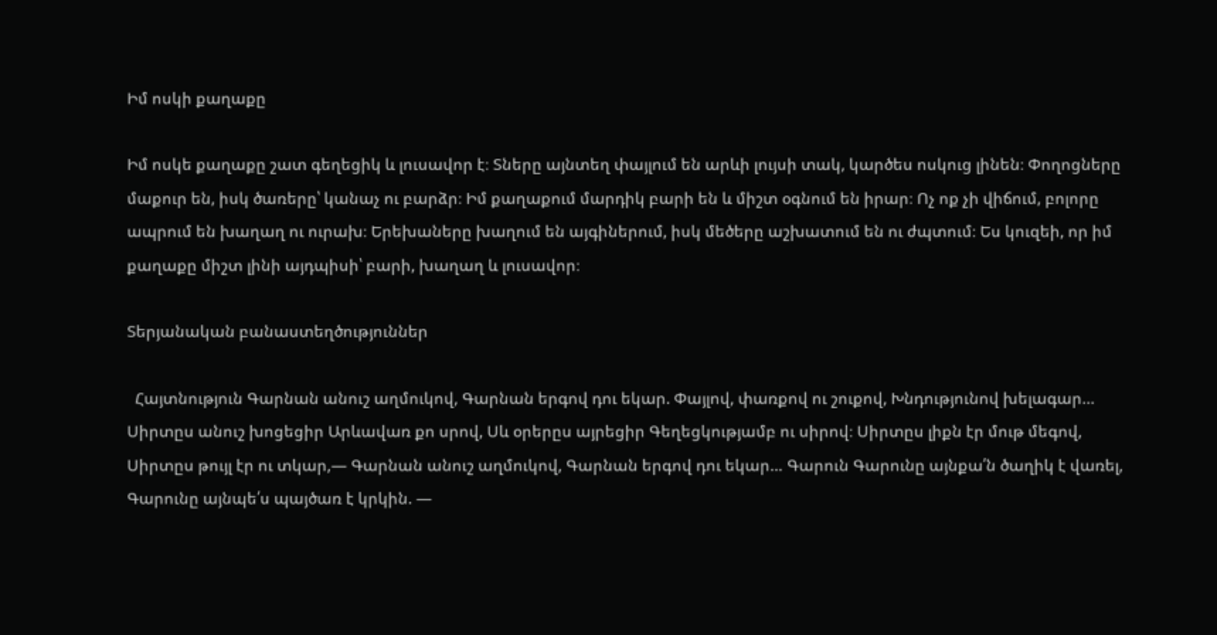Իմ ոսկի քաղաքը

Իմ ոսկե քաղաքը շատ գեղեցիկ և լուսավոր է։ Տները այնտեղ փայլում են արևի լույսի տակ, կարծես ոսկուց լինեն։ Փողոցները մաքուր են, իսկ ծառերը՝ կանաչ ու բարձր։ Իմ քաղաքում մարդիկ բարի են և միշտ օգնում են իրար։ Ոչ ոք չի վիճում, բոլորը ապրում են խաղաղ ու ուրախ։ Երեխաները խաղում են այգիներում, իսկ մեծերը աշխատում են ու ժպտում։ Ես կուզեի, որ իմ քաղաքը միշտ լինի այդպիսի՝ բարի, խաղաղ և լուսավոր։

Տերյանական բանաստեղծություններ

  Հայտնություն Գարնան անուշ աղմուկով, Գարնան երգով դու եկար. Փայլով, փառքով ու շուքով, Խնդությունով խելագար… Սիրտըս անուշ խոցեցիր Արևավառ քո սրով, Սև օրերըս այրեցիր Գեղեցկությամբ ու սիրով։ Սիրտըս լիքն էր մութ մեգով, Սիրտըս թույլ էր ու տկար,— Գարնան անուշ աղմուկով, Գարնան երգով դու եկար… Գարուն Գարունը այնքա՛ն ծաղիկ է վառել, Գարունը այնպե՛ս պայծառ է կրկին. —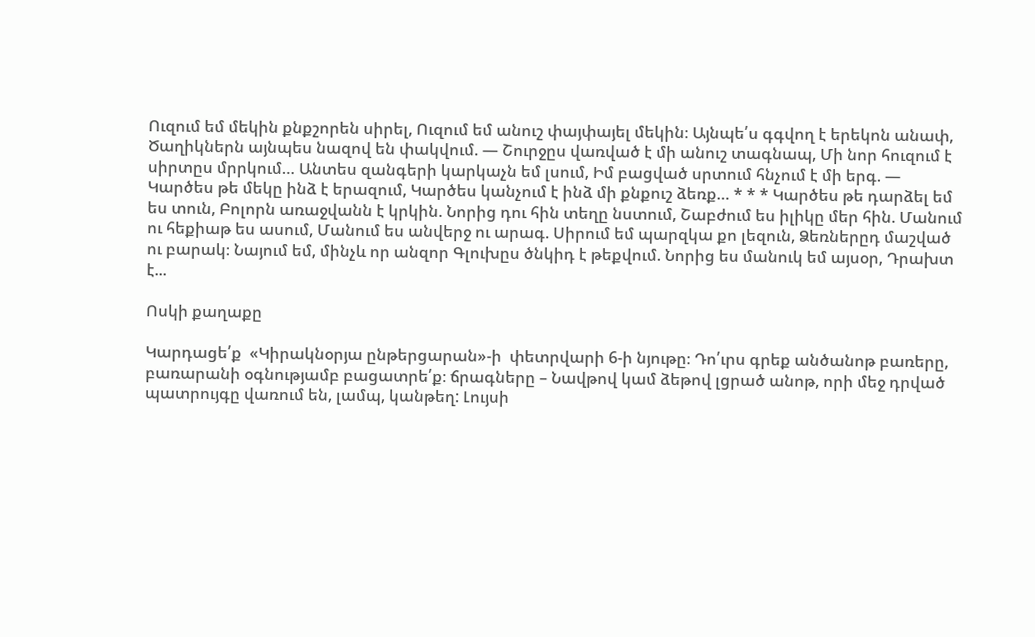Ուզում եմ մեկին քնքշորեն սիրել, Ուզում եմ անուշ փայփայել մեկին։ Այնպե՛ս գգվող է երեկոն անափ, Ծաղիկներն այնպես նազով են փակվում. — Շուրջըս վառված է մի անուշ տագնապ, Մի նոր հուզում է սիրտըս մրրկում… Անտես զանգերի կարկաչն եմ լսում, Իմ բացված սրտում հնչում է մի երգ. — Կարծես թե մեկը ինձ է երազում, Կարծես կանչում է ինձ մի քնքուշ ձեռք… * * * Կարծես թե դարձել եմ ես տուն, Բոլորն առաջվանն է կրկին. Նորից դու հին տեղը նստում, Շաբժում ես իլիկը մեր հին. Մանում ու հեքիաթ ես ասում, Մանում ես անվերջ ու արագ. Սիրում եմ պարզկա քո լեզուն, Ձեռներըդ մաշված ու բարակ։ Նայում եմ, մինչև որ անզոր Գլուխըս ծնկիդ է թեքվում. Նորից ես մանուկ եմ այսօր, Դրախտ է...

Ոսկի քաղաքը

Կարդացե՛ք  «Կիրակնօրյա ընթերցարան»-ի  փետրվարի 6-ի նյութը։ Դո՛ւրս գրեք անծանոթ բառերը, բառարանի օգնությամբ բացատրե՛ք։ ճրագները – Նավթով կամ ձեթով լցրած անոթ, որի մեջ դրված պատրույգը վառում են, լամպ, կանթեղ: Լույսի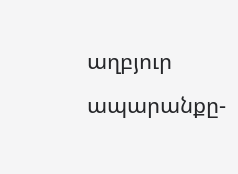աղբյուր  ապարանքը-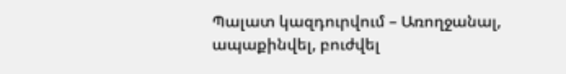Պալատ կազդուրվում – Առողջանալ, ապաքինվել, բուժվել